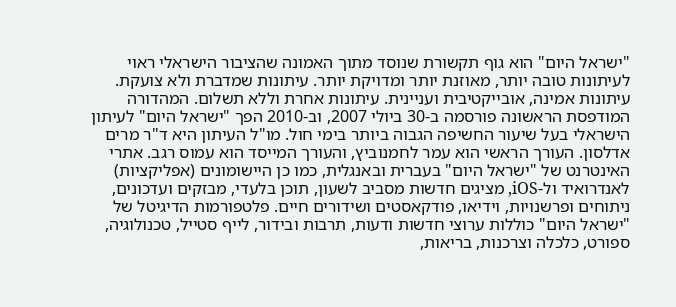"ישראל היום" הוא גוף תקשורת שנוסד מתוך האמונה שהציבור הישראלי ראוי לעיתונות טובה יותר, מאוזנת יותר ומדויקת יותר. עיתונות שמדברת ולא צועקת. עיתונות אמינה, אובייקטיבית ועניינית. עיתונות אחרת וללא תשלום. המהדורה המודפסת הראשונה פורסמה ב-30 ביולי 2007, וב-2010 הפך "ישראל היום" לעיתון הישראלי בעל שיעור החשיפה הגבוה ביותר בימי חול. מו"ל העיתון היא ד"ר מרים אדלסון. העורך הראשי הוא עמר לחמנוביץ, והעורך המייסד הוא עמוס רגב. אתרי האינטרנט של "ישראל היום" בעברית ובאנגלית, כמו כן היישומונים (אפליקציות) לאנדרואיד ול-iOS, מציגים חדשות מסביב לשעון, תוכן בלעדי, מבזקים ועדכונים, ניתוחים ופרשנויות, וידיאו, פודקאסטים ושידורים חיים. פלטפורמות הדיגיטל של "ישראל היום" כוללות ערוצי חדשות ודעות, תרבות ובידור, לייף סטייל, טכנולוגיה, ספורט, כלכלה וצרכנות, בריאות,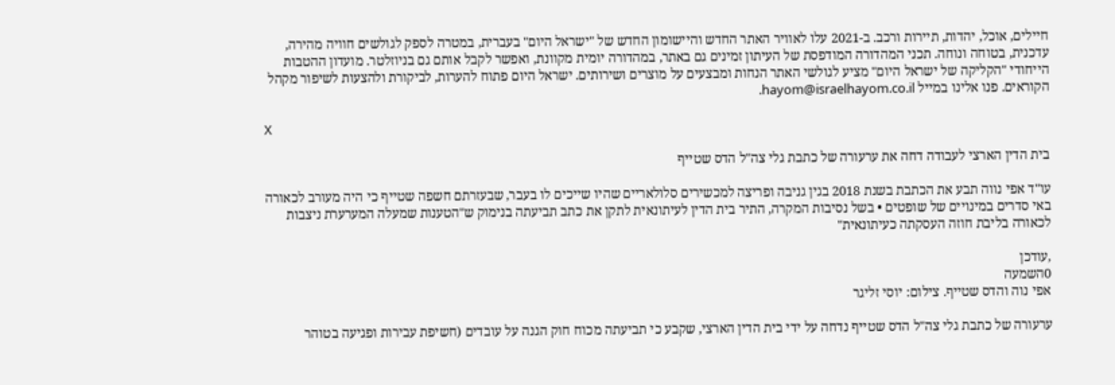חיילים, אוכל, יהדות, תיירות ורכב. ב-2021 עלו לאוויר האתר החדש והיישומון החדש של "ישראל היום" בעברית, במטרה לספק לגולשים חוויה מהירה, עדכנית, בטוחה ונוחה. תכני המהדורה המודפסת של העיתון זמינים גם באתר, במהדורה יומית מקוונת, ואפשר לקבל אותם גם בניוזלטר. מועדון ההטבות הייחודי "הקליקה של ישראל היום" מציע לגולשי האתר הנחות ומבצעים על מוצרים ושירותים. ישראל היום פתוח להערות, לביקורת ולהצעות לשיפור מקהל הקוראים. פנו אלינו במייל hayom@israelhayom.co.il.

X

בית הדין הארצי לעבודה דחה את ערעורה של כתבת גלי צה"ל הדס שטייף

עו"ד אפי נווה תבע את הכתבת בשנת 2018 בגין גניבה ופריצה למכשירים סלולאריים שהיו שייכים לו בעבר, שבעזרתם חשפה שטייף כי היה מעורב לכאורה באי סדרים במינויים של שופטים • בשל נסיבות המקרה, התיר בית הדין לעיתונאית לתקן את כתב תביעתה בנימוק ש"הטענות שמעלה המערערת ניצבות לכאורה בליבת חוזה העסקתה כעיתונאית"

,עודכן
0השמעה
אפי נוה והדס שטייף. צילום: יוסי זליגר

ערעורה של כתבת גלי צה"ל הדס שטייף נדחה על ידי בית הדין הארצי, שקבע כי תביעתה מכוח חוק הגנה על עובדים (חשיפת עבירות ופגיעה בטוהר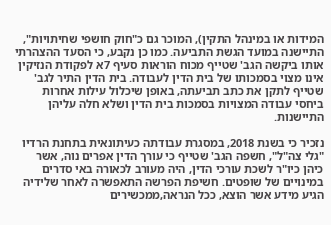המידות או במינהל התקין), המוכר גם כ"חוק חושפי שחיתויות", התיישנה במועד הגשת התביעה. כמו כן נקבע, כי הסעד ההצהרתי אותו ביקשה הגב' שטייף מכוח הוראות סעיף 7א לפקודת הנזיקין אינו מצוי בסמכותו של בית הדין לעבודה. בית הדין התיר לגב' שטייף לתקן את כתב תביעתה, באופן שיכלול עילות אחרות ביחסי עבודה המצויות בסמכות בית הדין ושלא חלה עליהן התיישנות.

נזכיר כי בשנת 2018, במסגרת עבודתה כעיתונאית בתחנת הרדיו "גלי צה"ל", חשפה הגב' שטייף כי עורך הדין אפרים נוה, אשר כיהן כיו"ר לשכת עורכי הדין, היה מעורב לכאורה באי סדרים במינויים של שופטים. חשיפת הפרשה התאפשרה לאחר שלידיה הגיע מידע אשר הוצא, ככל הנראה,ממכשירים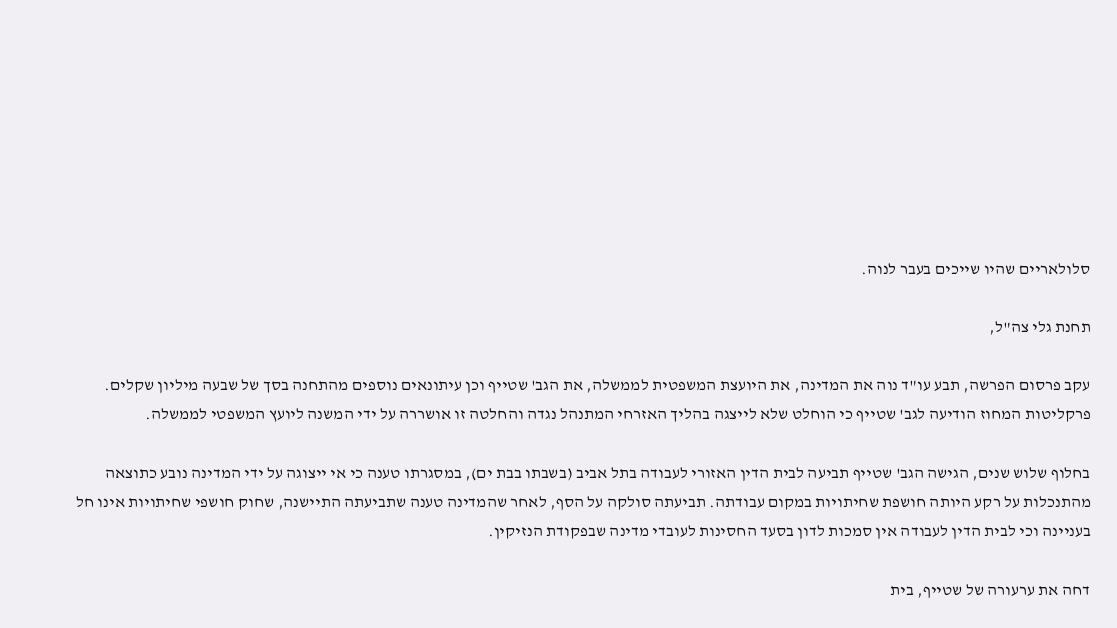סלולאריים שהיו שייכים בעבר לנוה.

תחנת גלי צה"ל,

עקב פרסום הפרשה, תבע עו"ד נוה את המדינה, את היועצת המשפטית לממשלה, את הגב' שטייף וכן עיתונאים נוספים מהתחנה בסך של שבעה מיליון שקלים. פרקליטות המחוז הודיעה לגב' שטייף כי הוחלט שלא לייצגה בהליך האזרחי המתנהל נגדה והחלטה זו אושררה על ידי המשנה ליועץ המשפטי לממשלה.

בחלוף שלוש שנים, הגישה הגב' שטייף תביעה לבית הדין האזורי לעבודה בתל אביב (בשבתו בבת ים), במסגרתו טענה כי אי ייצוגה על ידי המדינה נובע כתוצאה מהתנכלות על רקע היותה חושפת שחיתויות במקום עבודתה. תביעתה סולקה על הסף, לאחר שהמדינה טענה שתביעתה התיישנה, שחוק חושפי שחיתויות אינו חל בעניינה וכי לבית הדין לעבודה אין סמכות לדון בסעד החסינות לעובדי מדינה שבפקודת הנזיקין.

דחה את ערעורה של שטייף, בית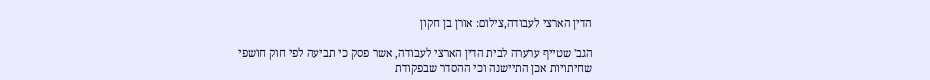הדין הארצי לעבודה,צילום: אורן בן חקון

הגב' שטייף ערערה לבית הדין הארצי לעבודה, אשר פסק כי תביעה לפי חוק חושפי שחיתויות אכן התיישנה וכי ההסדר שבפקודת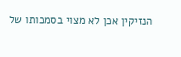הנזיקין אכן לא מצוי בסמכותו של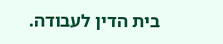בית הדין לעבודה.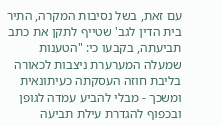עם זאת, בשל נסיבות המקרה, התיר בית הדין לגב' שטייף לתקן את כתב תביעתה, בקבעו כי: "הטענות שמעלה המערערת ניצבות לכאורה בליבת חוזה העסקתה כעיתונאית ומשכך - מבלי להביע עמדה לגופן ובכפוף להגדרת עילת תביעה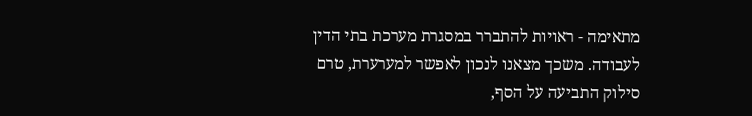מתאימה - ראויות להתברר במסגרת מערכת בתי הדין לעבודה. משכך מצאנו לנכון לאפשר למערערת, טרם סילוק התביעה על הסף,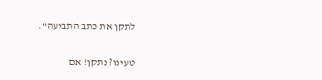לתקן את כתב התביעה".

טעינו? נתקן! אם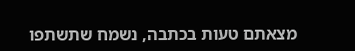מצאתם טעות בכתבה, נשמח שתשתפו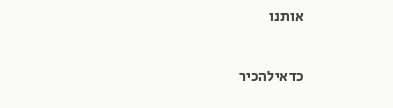אותנו

כדאילהכיר